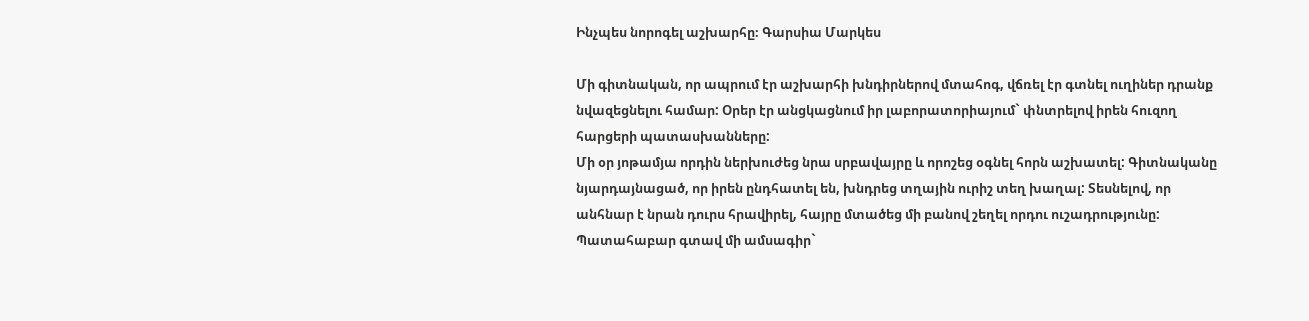Ինչպես նորոգել աշխարհը։ Գարսիա Մարկես

Մի գիտնական, որ ապրում էր աշխարհի խնդիրներով մտահոգ, վճռել էր գտնել ուղիներ դրանք նվազեցնելու համար: Օրեր էր անցկացնում իր լաբորատորիայում` փնտրելով իրեն հուզող հարցերի պատասխանները:
Մի օր յոթամյա որդին ներխուժեց նրա սրբավայրը և որոշեց օգնել հորն աշխատել: Գիտնականը նյարդայնացած, որ իրեն ընդհատել են, խնդրեց տղային ուրիշ տեղ խաղալ: Տեսնելով, որ անհնար է նրան դուրս հրավիրել, հայրը մտածեց մի բանով շեղել որդու ուշադրությունը: Պատահաբար գտավ մի ամսագիր`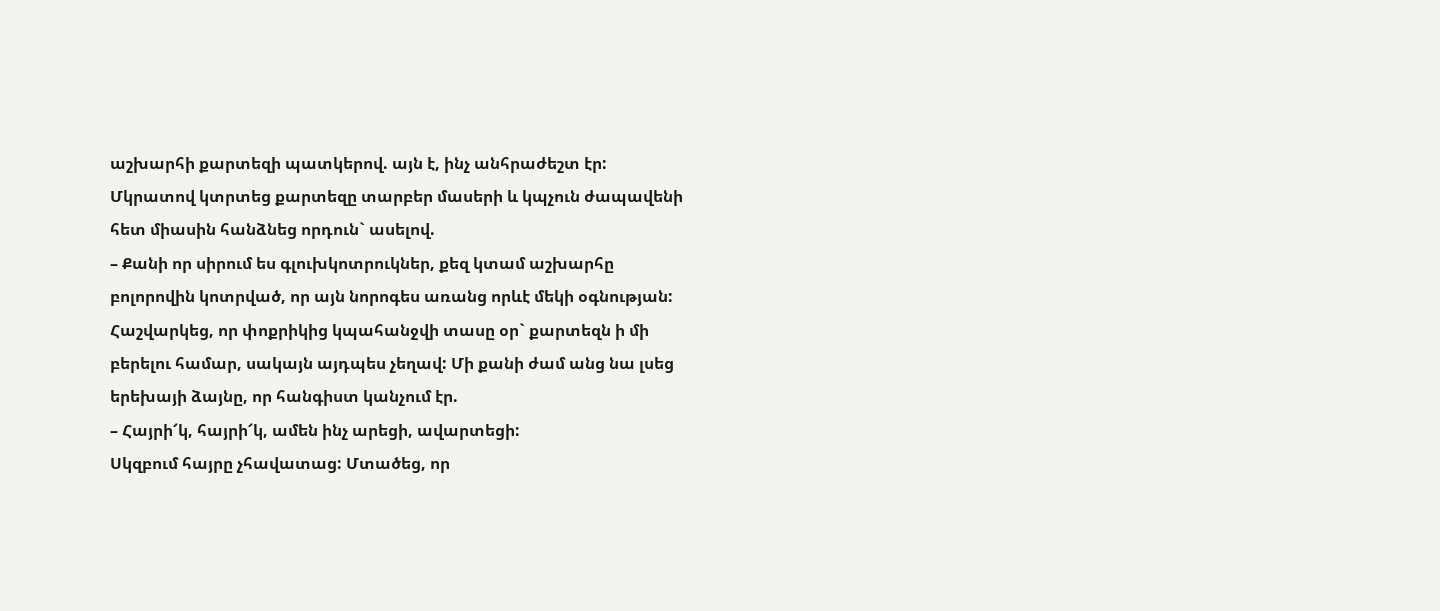աշխարհի քարտեզի պատկերով. այն է, ինչ անհրաժեշտ էր:
Մկրատով կտրտեց քարտեզը տարբեր մասերի և կպչուն ժապավենի հետ միասին հանձնեց որդուն` ասելով.
– Քանի որ սիրում ես գլուխկոտրուկներ, քեզ կտամ աշխարհը բոլորովին կոտրված, որ այն նորոգես առանց որևէ մեկի օգնության:
Հաշվարկեց, որ փոքրիկից կպահանջվի տասը օր` քարտեզն ի մի բերելու համար, սակայն այդպես չեղավ: Մի քանի ժամ անց նա լսեց երեխայի ձայնը, որ հանգիստ կանչում էր.
– Հայրի՜կ, հայրի՜կ, ամեն ինչ արեցի, ավարտեցի:
Սկզբում հայրը չհավատաց: Մտածեց, որ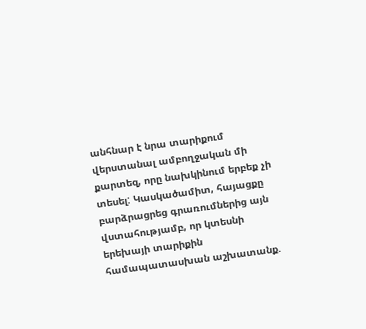անհնար է նրա տարիքում վերստանալ ամբողջական մի քարտեզ, որը նախկինում երբեք չի տեսել: Կասկածամիտ, հայացքը բարձրացրեց գրառումներից այն վստահությամբ, որ կտեսնի երեխայի տարիքին համապատասխան աշխատանք.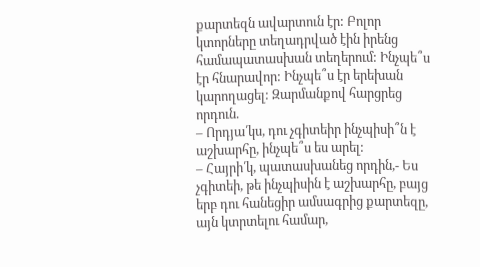քարտեզն ավարտուն էր: Բոլոր կտորները տեղադրված էին իրենց համապատասխան տեղերում: Ինչպե՞ս էր հնարավոր: Ինչպե՞ս էր երեխան կարողացել: Զարմանքով հարցրեց որդուն.
– Որդյա՛կս, դու չգիտեիր ինչպիսի՞ն է աշխարհը, ինչպե՞ս ես արել:
– Հայրի՛կ, պատասխանեց որդին,- Ես չգիտեի, թե ինչպիսին է աշխարհը, բայց երբ դու հանեցիր ամսագրից քարտեզը, այն կտրտելու համար,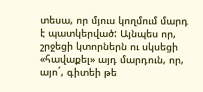տեսա, որ մյուս կողմում մարդ է պատկերված: Այնպես որ, շրջեցի կտորներն ու սկսեցի «հավաքել» այդ մարդուն, որ, այո´, գիտեի թե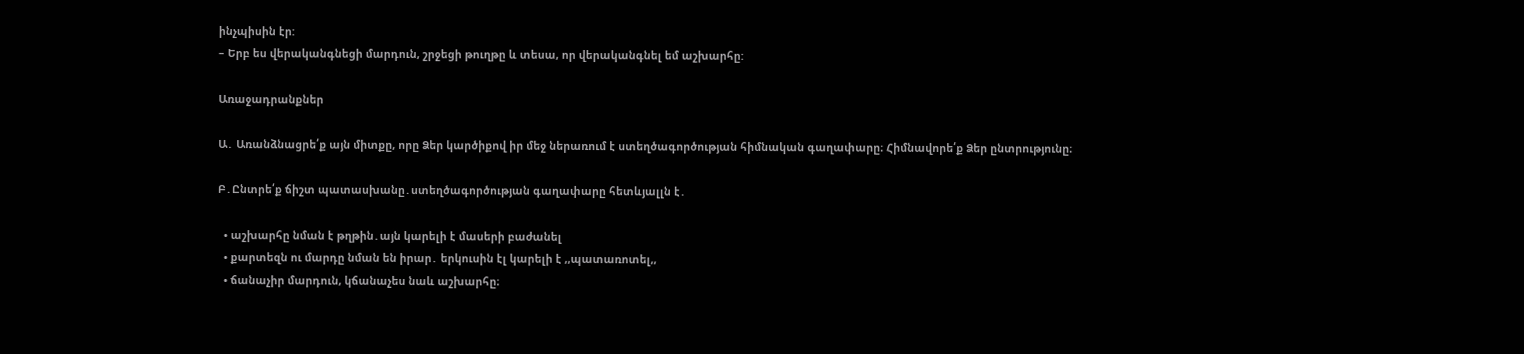ինչպիսին էր:
– Երբ ես վերականգնեցի մարդուն, շրջեցի թուղթը և տեսա, որ վերականգնել եմ աշխարհը:

Առաջադրանքներ

Ա․ Առանձնացրե՛ք այն միտքը, որը Ձեր կարծիքով իր մեջ ներառում է ստեղծագործության հիմնական գաղափարը։ Հիմնավորե՛ք Ձեր ընտրությունը։

Բ․Ընտրե՛ք ճիշտ պատասխանը․ստեղծագործության գաղափարը հետևյալլն է․

  • աշխարհը նման է թղթին․այն կարելի է մասերի բաժանել
  • քարտեզն ու մարդը նման են իրար․ երկուսին էլ կարելի է ,,պատառոտել,,
  • ճանաչիր մարդուն, կճանաչես նաև աշխարհը։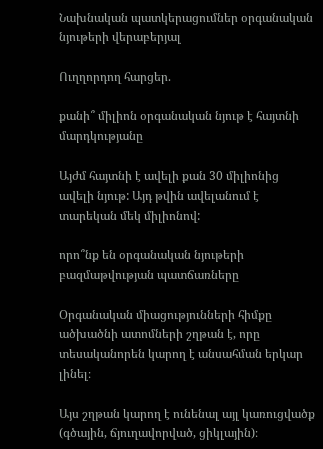Նախնական պատկերացումներ օրգանական նյութերի վերաբերյալ

Ուղղորդող հարցեր.

քանի՞ միլիոն օրգանական նյութ է հայտնի մարդկությանը

Այժմ հայտնի է ավելի քան 30 միլիոնից ավելի նյութ: Այդ թվին ավելանում է տարեկան մեկ միլիոնով:

որո՞նք են օրգանական նյութերի բազմաթվության պատճառները

Օրգանական միացությունների հիմքը ածխածնի ատոմների շղթան է, որը տեսականորեն կարող է անսահման երկար լինել։

Այս շղթան կարող է ունենալ այլ կառուցվածք (գծային, ճյուղավորված, ցիկլային)։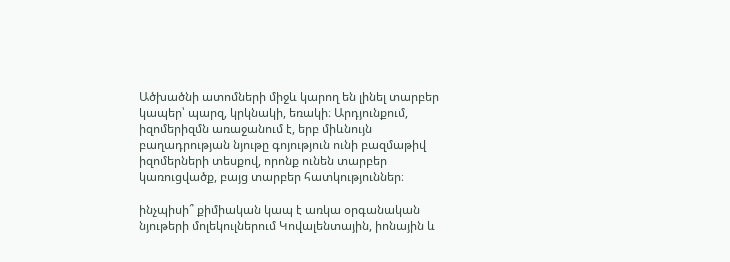Ածխածնի ատոմների միջև կարող են լինել տարբեր կապեր՝ պարզ, կրկնակի, եռակի։ Արդյունքում, իզոմերիզմն առաջանում է, երբ միևնույն բաղադրության նյութը գոյություն ունի բազմաթիվ իզոմերների տեսքով, որոնք ունեն տարբեր կառուցվածք, բայց տարբեր հատկություններ։

ինչպիսի՞ քիմիական կապ է առկա օրգանական նյութերի մոլեկուլներում Կովալենտային, իոնային և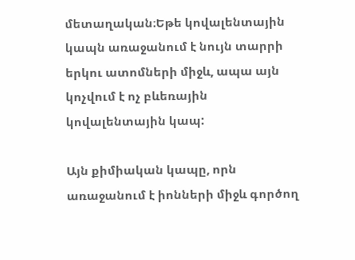մետաղական։Եթե կովալենտային կապն առաջանում է նույն տարրի երկու ատոմների միջև, ապա այն կոչվում է ոչ բևեռային կովալենտային կապ:

Այն քիմիական կապը, որն առաջանում է իոնների միջև գործող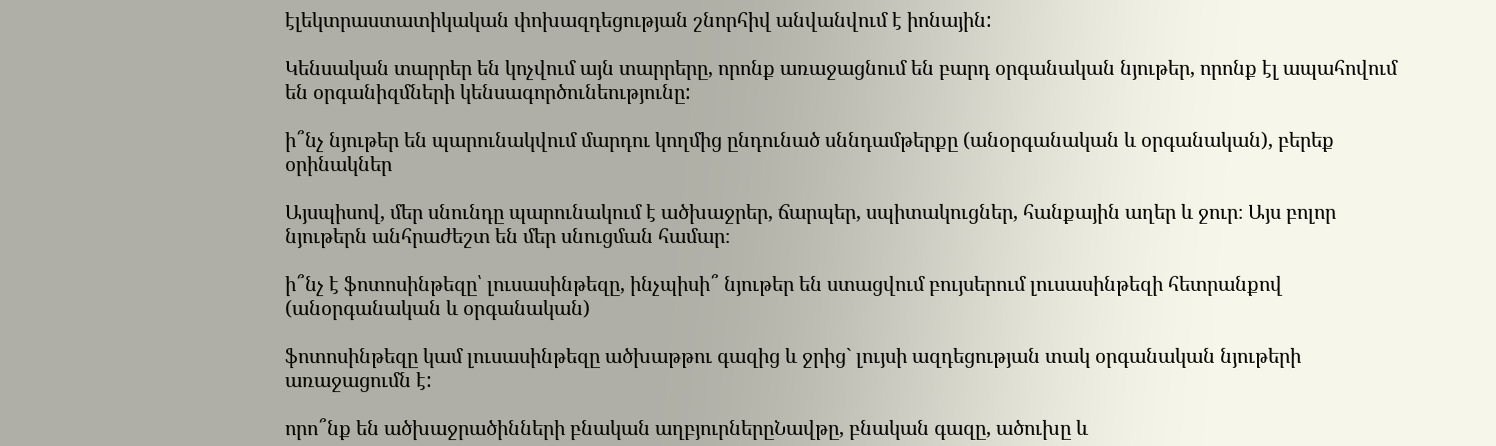էլեկտրաստատիկական փոխազդեցության շնորհիվ անվանվում է իոնային:

Կենսական տարրեր են կոչվում այն տարրերը, որոնք առաջացնում են բարդ օրգանական նյութեր, որոնք էլ ապահովում են օրգանիզմների կենսագործունեությունը:

ի՞նչ նյութեր են պարունակվում մարդու կողմից ընդունած սննդամթերքը (անօրգանական և օրգանական), բերեք օրինակներ

Այսպիսով, մեր սնունդը պարունակում է ածխաջրեր, ճարպեր, սպիտակուցներ, հանքային աղեր և ջուր։ Այս բոլոր նյութերն անհրաժեշտ են մեր սնուցման համար։

ի՞նչ է ֆոտոսինթեզը՝ լուսասինթեզը, ինչպիսի՞ նյութեր են ստացվում բույսերում լուսասինթեզի հետրանքով (անօրգանական և օրգանական)

ֆոտոսինթեզը կամ լուսասինթեզը ածխաթթու գազից և ջրից` լույսի ազդեցության տակ օրգանական նյութերի առաջացումն է:

որո՞նք են ածխաջրածինների բնական աղբյուրներըՆավթը, բնական գազը, ածուխը և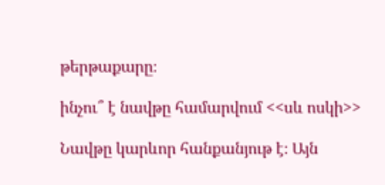թերթաքարը։

ինչու՞ է նավթը համարվում <<սև ոսկի>>

Նավթը կարևոր հանքանյութ է։ Այն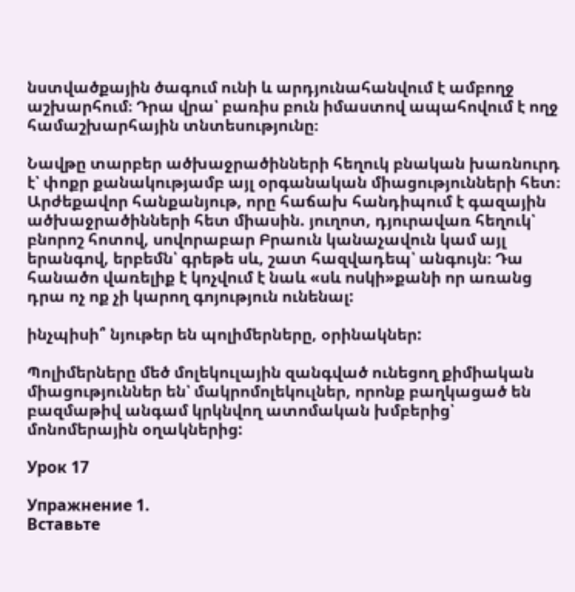նստվածքային ծագում ունի և արդյունահանվում է ամբողջ աշխարհում։ Դրա վրա՝ բառիս բուն իմաստով ապահովում է ողջ համաշխարհային տնտեսությունը։

Նավթը տարբեր ածխաջրածինների հեղուկ բնական խառնուրդ է՝ փոքր քանակությամբ այլ օրգանական միացությունների հետ։ Արժեքավոր հանքանյութ, որը հաճախ հանդիպում է գազային ածխաջրածինների հետ միասին. յուղոտ, դյուրավառ հեղուկ՝ բնորոշ հոտով, սովորաբար Բրաուն կանաչավուն կամ այլ երանգով, երբեմն՝ գրեթե սև, շատ հազվադեպ՝ անգույն։ Դա հանածո վառելիք է կոչվում է նաև «սև ոսկի»քանի որ առանց դրա ոչ ոք չի կարող գոյություն ունենալ:

ինչպիսի՞ նյութեր են պոլիմերները, օրինակներ:

Պոլիմերները մեծ մոլեկուլային զանգված ունեցող քիմիական միացություններ են՝ մակրոմոլեկուլներ, որոնք բաղկացած են բազմաթիվ անգամ կրկնվող ատոմական խմբերից՝ մոնոմերային օղակներից:

Урок 17

Упражнение 1.
Вставьте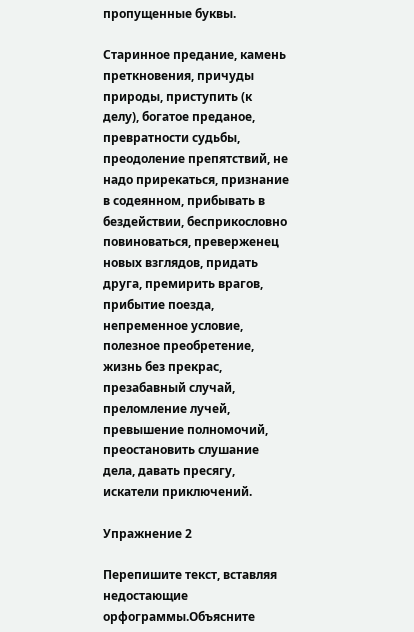пропущенные буквы.

Старинное предание, камень преткновения, причуды природы, приступить (к делу), богатое преданое, превратности судьбы, преодоление препятствий, не надо прирекаться, признание в содеянном, прибывать в бездействии, бесприкословно повиноваться, преверженец новых взглядов, придать друга, премирить врагов, прибытие поезда, непременное условие, полезное преобретение, жизнь без прекрас, презабавный случай, преломление лучей, превышение полномочий, преостановить слушание дела, давать пресягу, искатели приключений.

Упражнение 2

Перепишите текст, вставляя недостающие орфограммы.Объясните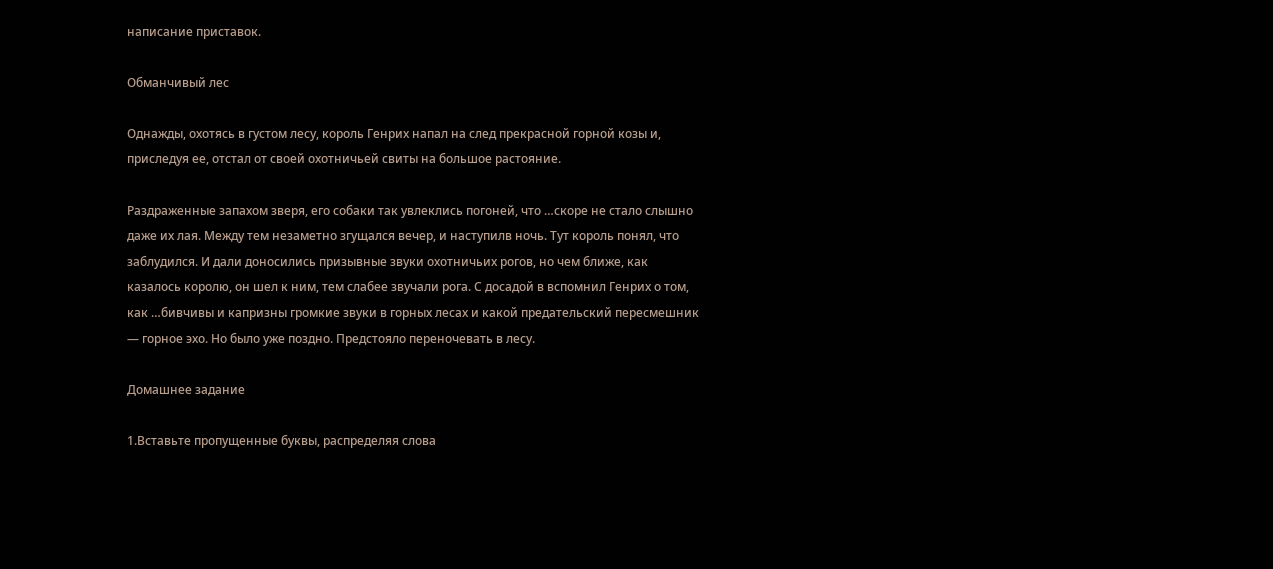написание приставок.

Обманчивый лес

Однажды, охотясь в густом лесу, король Генрих напал на след прекрасной горной козы и, приследуя ее, отстал от своей охотничьей свиты на большое растояние.

Раздраженные запахом зверя, его собаки так увлеклись погоней, что …скоре не стало слышно даже их лая. Между тем незаметно згущался вечер, и наступилв ночь. Тут король понял, что заблудился. И дали доносились призывные звуки охотничьих рогов, но чем ближе, как казалось королю, он шел к ним, тем слабее звучали рога. С досадой в вспомнил Генрих о том, как …бивчивы и капризны громкие звуки в горных лесах и какой предательский пересмешник — горное эхо. Но было уже поздно. Предстояло переночевать в лесу.

Домашнее задание

1.Вставьте пропущенные буквы, распределяя слова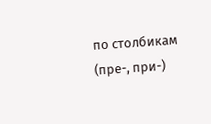по столбикам (пре-, при-)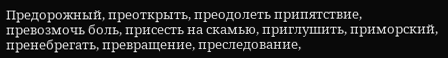Предорожный, преоткрыть, преодолеть припятствие, превозмочь боль, присесть на скамью, приглушить, приморский, пренебрегать, превращение, преследование,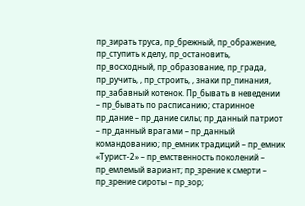пр_зирать труса, пр_брежный, пр_ображение, пр_ступить к делу, пр_остановить, пр_восходный, пр_образование, пр_града, пр_ручить, , пр_строить, , знаки пр_пинания, пр_забавный котенок. Пр_бывать в неведении – пр_бывать по расписанию; старинное пр_дание – пр_дание силы; пр_данный патриот – пр_данный врагами – пр_данный командованию; пр_емник традиций – пр_емник «Турист-2» – пр_емственность поколений – пр_емлемый вариант; пр_зрение к смерти – пр_зрение сироты – пр_зор;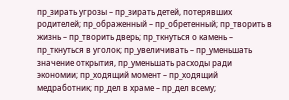пр_зирать угрозы – пр_зирать детей, потерявших родителей; пр_ображенный – пр_обретенный; пр_творить в жизнь – пр_творить дверь; пр_ткнуться о камень – пр_ткнуться в уголок; пр_увеличивать – пр_уменьшать значение открытия, пр_уменьшать расходы ради экономии; пр_ходящий момент – пр_ходящий медработник; пр_дел в храме – пр_дел всему;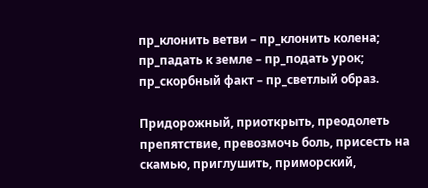пр_клонить ветви – пр_клонить колена; пр_падать к земле – пр_подать урок; пр_скорбный факт – пр_светлый образ.

Придорожный, приоткрыть, преодолеть препятствие, превозмочь боль, присесть на скамью, приглушить, приморский,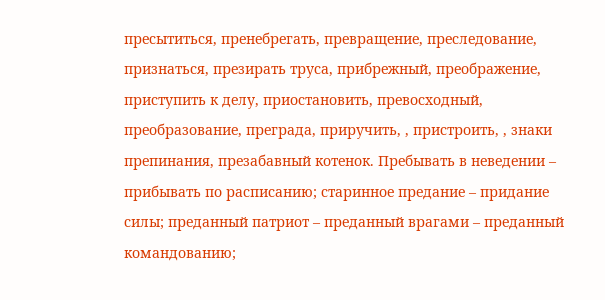пресытиться, пренебрегать, превращение, преследование, признаться, презирать труса, прибрежный, преображение, приступить к делу, приостановить, превосходный, преобразование, преграда, приручить, , пристроить, , знаки препинания, презабавный котенок. Пребывать в неведении – прибывать по расписанию; старинное предание – придание силы; преданный патриот – преданный врагами – преданный командованию;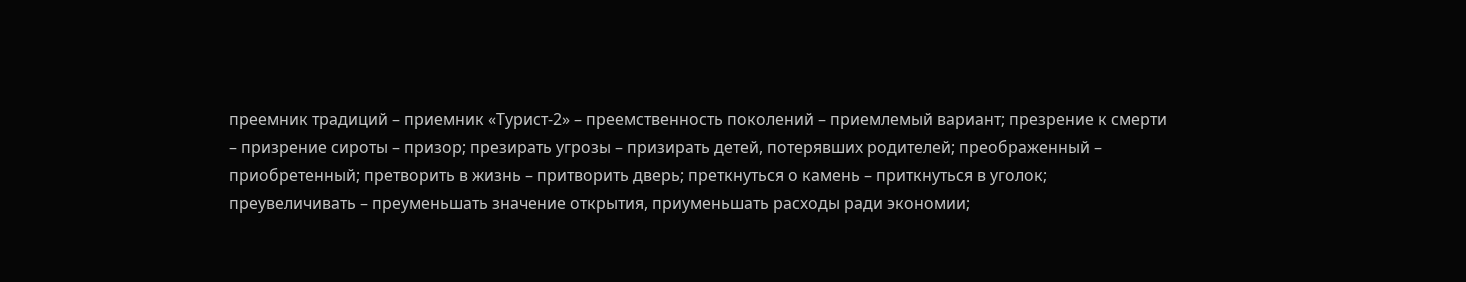преемник традиций – приемник «Турист-2» – преемственность поколений – приемлемый вариант; презрение к смерти – призрение сироты – призор; презирать угрозы – призирать детей, потерявших родителей; преображенный – приобретенный; претворить в жизнь – притворить дверь; преткнуться о камень – приткнуться в уголок; преувеличивать – преуменьшать значение открытия, приуменьшать расходы ради экономии;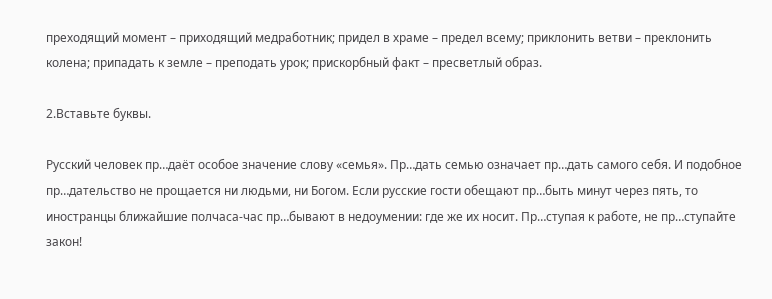преходящий момент – приходящий медработник; придел в храме – предел всему; приклонить ветви – преклонить колена; припадать к земле – преподать урок; прискорбный факт – пресветлый образ.

2.Вставьте буквы.

Русский человек пр…даёт особое значение слову «семья». Пр…дать семью означает пр…дать самого себя. И подобное пр…дательство не прощается ни людьми, ни Богом. Если русские гости обещают пр…быть минут через пять, то иностранцы ближайшие полчаса-час пр…бывают в недоумении: где же их носит. Пр…ступая к работе, не пр…ступайте закон!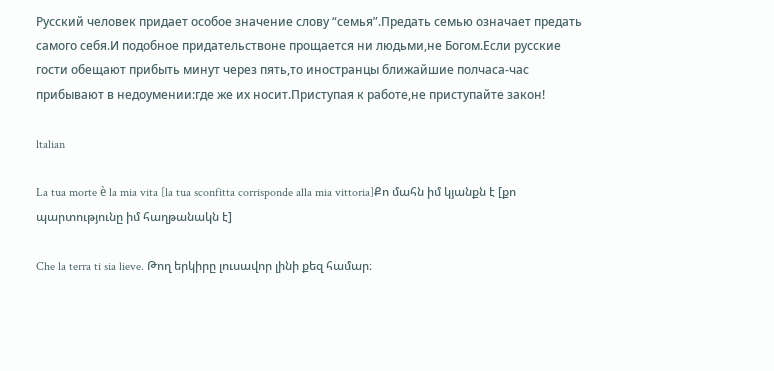Русский человек придает особое значение слову “семья”.Предать семью означает предать самого себя.И подобное придательствоне прощается ни людьми,не Богом.Если русские гости обещают прибыть минут через пять,то иностранцы ближайшие полчаса-час прибывают в недоумении:где же их носит.Приступая к работе,не приступайте закон!

ltalian

La tua morte è la mia vita [la tua sconfitta corrisponde alla mia vittoria]Քո մահն իմ կյանքն է [քո պարտությունը իմ հաղթանակն է]

Che la terra ti sia lieve. Թող երկիրը լուսավոր լինի քեզ համար։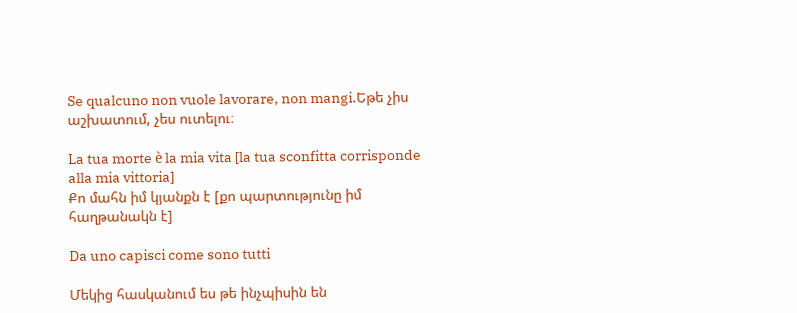Se qualcuno non vuole lavorare, non mangi.Եթե չիս աշխատում, չես ուտելու։

La tua morte è la mia vita [la tua sconfitta corrisponde alla mia vittoria]
Քո մահն իմ կյանքն է [քո պարտությունը իմ հաղթանակն է]

Da uno capisci come sono tutti

Մեկից հասկանում ես թե ինչպիսին են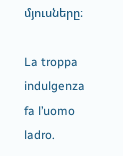մյուսները։

La troppa indulgenza fa l’uomo ladro.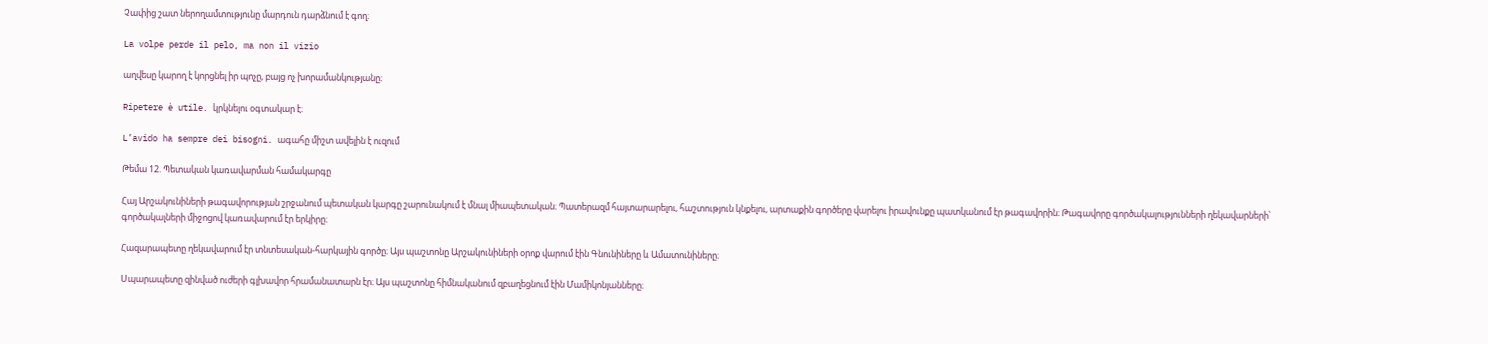Չափից շատ ներողամտությունը մարդուն դարձնում է գող։

La volpe perde il pelo, ma non il vizio

աղվեսը կարող է կորցնել իր պոչը, բայց ոչ խորամանկությանը։

Ripetere è utile. կրկնելու օգտակար է։

L’avido ha sempre dei bisogni. ագահը միշտ ավելին է ուզում

Թեմա 12. Պետական կառավարման համակարգը

Հայ Արշակունիների թագավորության շրջանում պետական կարգը շարունակում է մնալ միապետական։ Պատերազմ հայտարարելու, հաշտություն կնքելու, արտաքին գործերը վարելու իրավունքը պատկանում էր թագավորին։ Թագավորը գործակալությունների ղեկավարների՝ գործակալների միջոցով կառավարում էր երկիրը։

Հազարապետը ղեկավարում էր տնտեսական-հարկային գործը։ Այս պաշտոնը Արշակունիների օրոք վարում էին Գնունիները և Ամատունիները։

Սպարապետը զինված ուժերի գլխավոր հրամանատարն էր։ Այս պաշտոնը հիմնականում զբաղեցնում էին Մամիկոնյանները։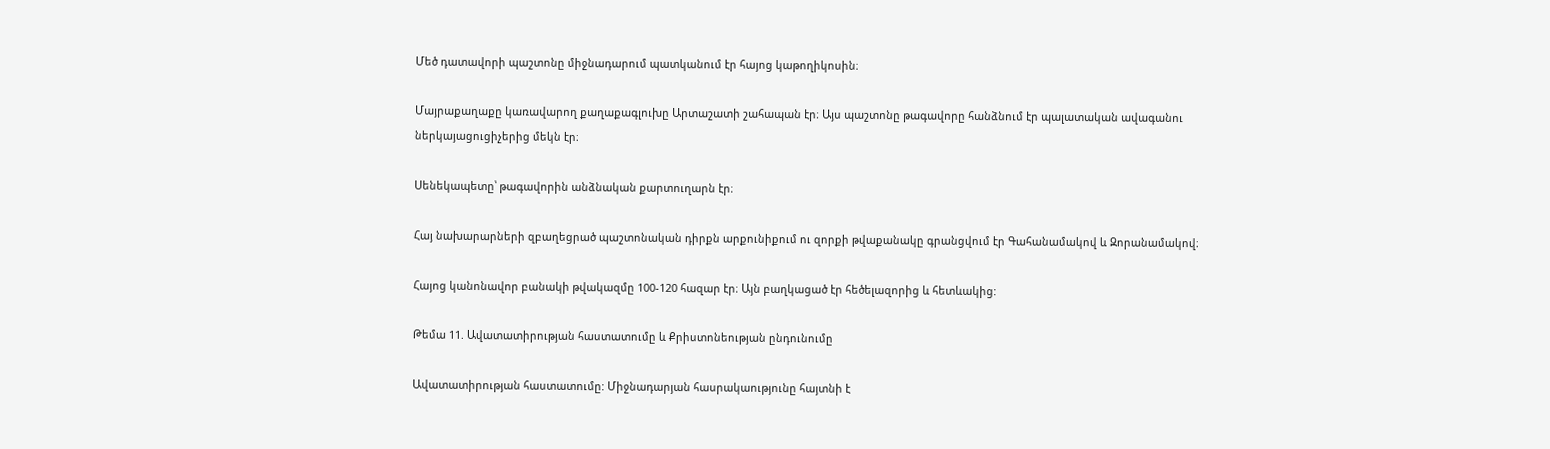Մեծ դատավորի պաշտոնը միջնադարում պատկանում էր հայոց կաթողիկոսին։

Մայրաքաղաքը կառավարող քաղաքագլուխը Արտաշատի շահապան էր։ Այս պաշտոնը թագավորը հանձնում էր պալատական ավագանու ներկայացուցիչերից մեկն էր։

Սենեկապետը՝ թագավորին անձնական քարտուղարն էր։

Հայ նախարարների զբաղեցրած պաշտոնական դիրքն արքունիքում ու զորքի թվաքանակը գրանցվում էր Գահանամակով և Զորանամակով։

Հայոց կանոնավոր բանակի թվակազմը 100-120 հազար էր։ Այն բաղկացած էր հեծելազորից և հետևակից:

Թեմա 11. Ավատատիրության հաստատումը և Քրիստոնեության ընդունումը

Ավատատիրության հաստատումը: Միջնադարյան հասրակաությունը հայտնի է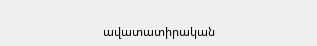ավատատիրական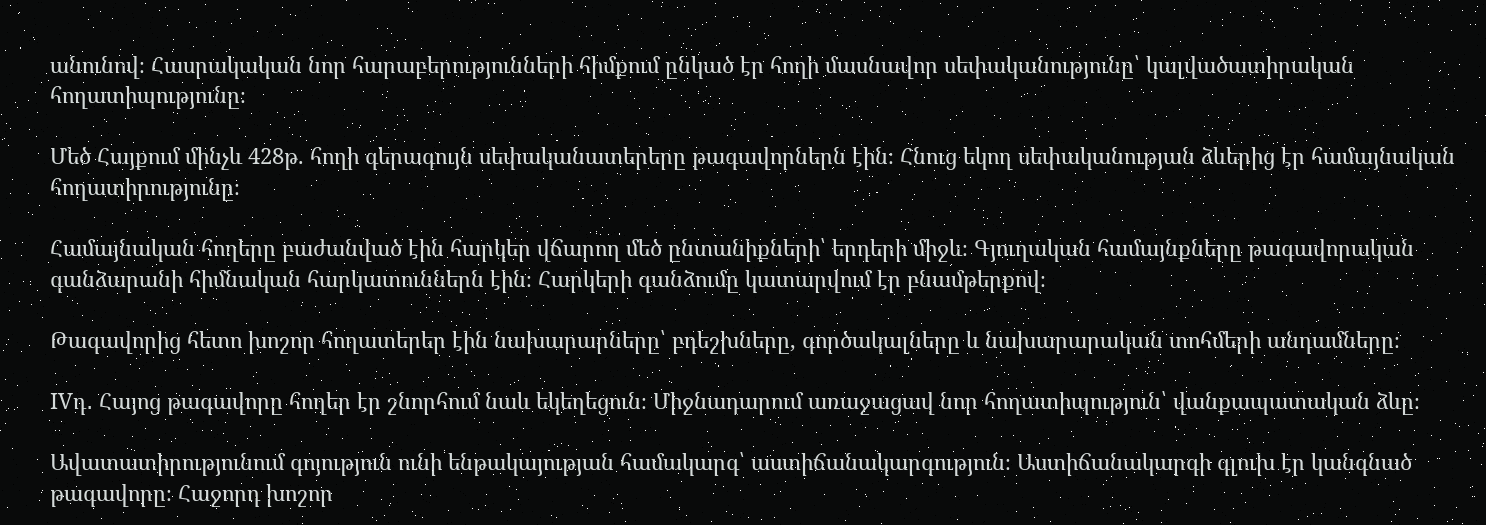անունով։ Հասրակական նոր հարաբերությունների հիմքում ընկած էր հողի մասնավոր սեփականությունը՝ կալվածատիրական հողատիպությունը։

Մեծ Հայքում մինչև 428թ. հողի գերագույն սեփականատերերը թագավորներն էին։ Հնուց եկող սեփականության ձևերից էր համայնական հողատիրությունը։

Համայնական հողերը բաժանված էին հարկեր վճարող մեծ ընտանիքների՝ երդերի միջև։ Գյուղական համայնքները թագավորական գանձարանի հիմնական հարկատուններն էին։ Հարկերի գանձումը կատարվում էր բնամթերքով։

Թագավորից հետո խոշոր հողատերեր էին նախարարները՝ բդեշխները, գործակալները և նախարարական տոհմերի անդամները։

IVդ․ Հայոց թագավորը հողեր էր շնորհում նաև եկեղեցուն։ Միջնադարում առաջացավ նոր հողատիպություն՝ վանքապատական ձևը։

Ավատատիրությունում գոյություն ունի ենթակայության համակարգ՝ աստիճանակարգություն։ Աստիճանակարգի գլուխ էր կանգնած թագավորը։ Հաջորդ խոշոր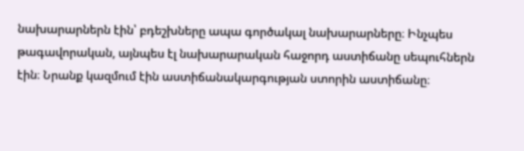նախարարներն էին՝ բդեշխները ապա գործակալ նախարարները։ Ինչպես թագավորական, այնպես էլ նախարարական հաջորդ աստիճանը սեպուհներն էին։ Նրանք կազմում էին աստիճանակարգության ստորին աստիճանը։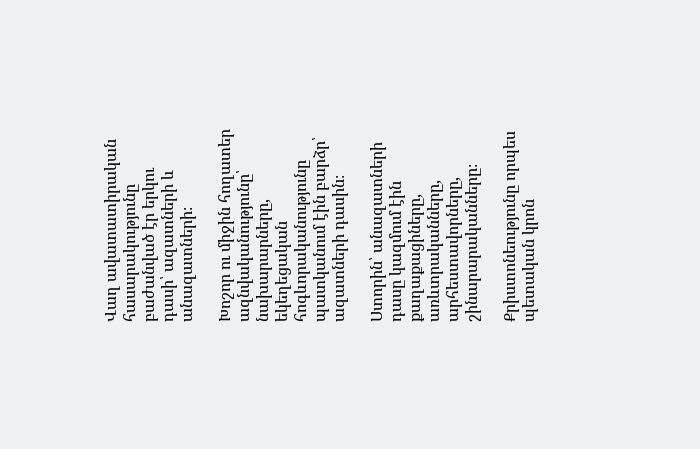Վաղ ավատատիրական հասարակությունը բաժանված էր երկու դասի՝ ազատների և անազատների։

Խոշոր ու միջին հողատեր ազնվականությունը՝ նախարարները, եկեղեցական հոգևորականությունը պատկանում էին բարձր՝ ազատների դասին։

Ստորին՝ անազատների դասը կազմում էին քաղաքացիները, առևտրականները, արհեստավորները, շինարարականները։

Քրիստոնեությունը որպես պետական կրոն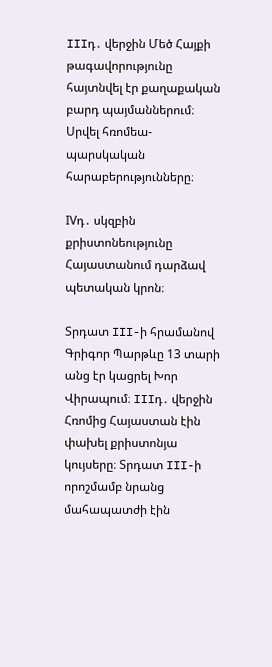IIIդ․ վերջին Մեծ Հայքի թագավորությունը հայտնվել էր քաղաքական բարդ պայմաններում։ Սրվել հռոմեա-պարսկական հարաբերությունները։

IVդ․ սկզբին քրիստոնեությունը Հայաստանում դարձավ պետական կրոն։

Տրդատ III-ի հրամանով Գրիգոր Պարթևը 13 տարի անց էր կացրել Խոր Վիրապում։ IIIդ․ վերջին Հռոմից Հայաստան էին փախել քրիստոնյա կույսերը։ Տրդատ III-ի որոշմամբ նրանց մահապատժի էին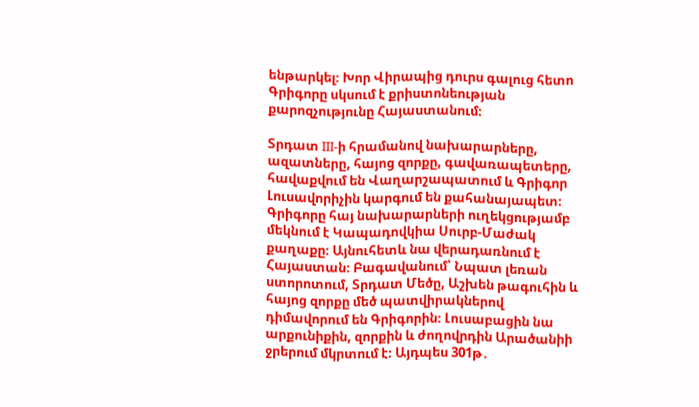ենթարկել։ Խոր Վիրապից դուրս գալուց հետո Գրիգորը սկսում է քրիստոնեության քարոզչությունը Հայաստանում։

Տրդատ III-ի հրամանով նախարարները, ազատները, հայոց զորքը, գավառապետերը, հավաքվում են Վաղարշապատում և Գրիգոր Լուսավորիչին կարգում են քահանայապետ։ Գրիգորը հայ նախարարների ուղեկցությամբ մեկնում է Կապադովկիա Սուրբ-Մաժակ քաղաքը։ Այնուհետև նա վերադառնում է Հայաստան։ Բագավանում՝ Նպատ լեռան ստորոտում, Տրդատ Մեծը, Աշխեն թագուհին և հայոց զորքը մեծ պատվիրակներով դիմավորում են Գրիգորին։ Լուսաբացին նա արքունիքին, զորքին և ժողովրդին Արածանիի ջրերում մկրտում է։ Այդպես 301թ․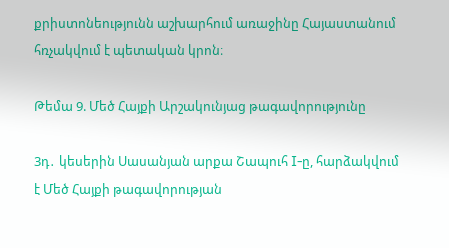քրիստոնեությունն աշխարհում առաջինը Հայաստանում հռչակվում է պետական կրոն։

Թեմա 9. Մեծ Հայքի Արշակունյաց թագավորությունը

3դ․ կեսերին Սասանյան արքա Շապուհ I-ը, հարձակվում է Մեծ Հայքի թագավորության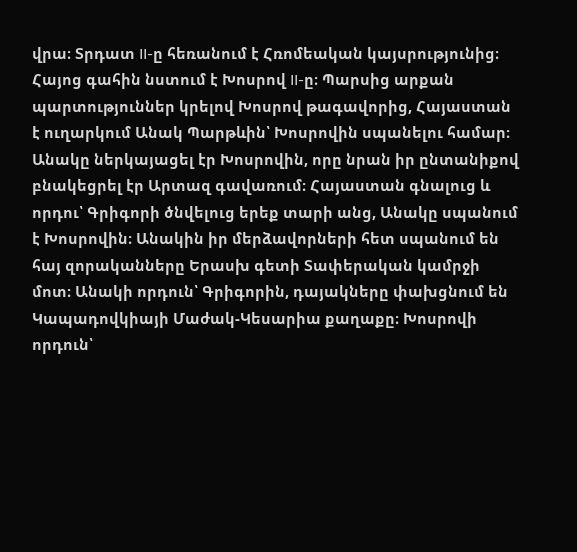վրա։ Տրդատ II-ը հեռանում է Հռոմեական կայսրությունից։ Հայոց գահին նստում է Խոսրով II-ը։ Պարսից արքան պարտություններ կրելով Խոսրով թագավորից, Հայաստան է ուղարկում Անակ Պարթևին՝ Խոսրովին սպանելու համար։ Անակը ներկայացել էր Խոսրովին, որը նրան իր ընտանիքով բնակեցրել էր Արտազ գավառում։ Հայաստան գնալուց և որդու՝ Գրիգորի ծնվելուց երեք տարի անց, Անակը սպանում է Խոսրովին։ Անակին իր մերձավորների հետ սպանում են հայ զորականները Երասխ գետի Տափերական կամրջի մոտ։ Անակի որդուն՝ Գրիգորին, դայակները փախցնում են Կապադովկիայի Մաժակ-Կեսարիա քաղաքը։ Խոսրովի որդուն՝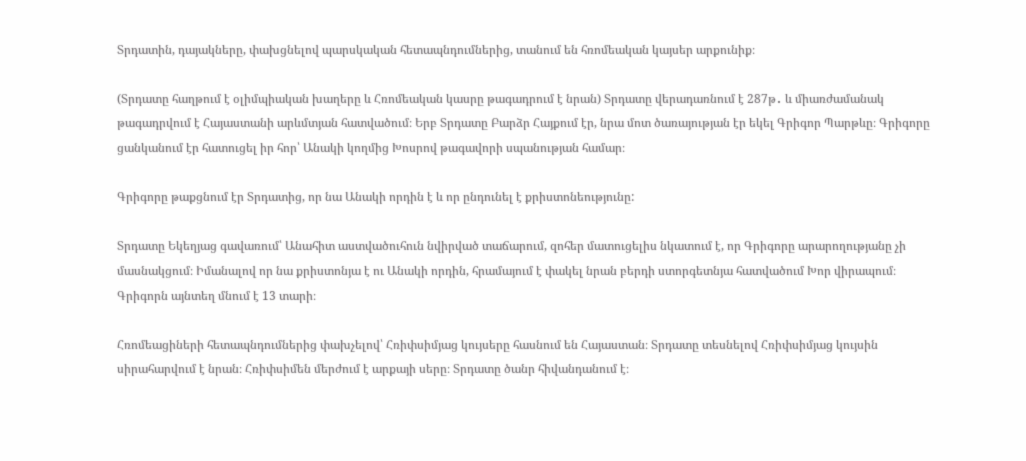Տրդատին, դայակները, փախցնելով պարսկական հետապնդումներից, տանում են հռոմեական կայսեր արքունիք։

(Տրդատը հաղթում է օլիմպիական խաղերը և Հռոմեական կասրը թագադրում է նրան) Տրդատը վերադառնում է 287թ․ և միառժամանակ թագադրվում է Հայաստանի արևմտյան հատվածում։ Երբ Տրդատը Բարձր Հայքում էր, նրա մոտ ծառայության էր եկել Գրիգոր Պարթևը։ Գրիգորը ցանկանում էր հատուցել իր հոր՝ Անակի կողմից Խոսրով թագավորի սպանության համար։

Գրիգորը թաքցնում էր Տրդատից, որ նա Անակի որդին է և որ ընդունել է քրիստոնեությունը:

Տրդատը Եկեղյաց գավառում՝ Անահիտ աստվածուհուն նվիրված տաճարում, զոհեր մատուցելիս նկատում է, որ Գրիգորը արարողությանը չի մասնակցում։ Իմանալով որ նա քրիստոնյա է ու Անակի որդին, հրամայում է փակել նրան բերդի ստորգետնյա հատվածում Խոր վիրապում։ Գրիգորն այնտեղ մնում է 13 տարի։

Հռոմեացիների հետապնդումներից փախչելով՝ Հռիփսիմյաց կույսերը հասնում են Հայաստան։ Տրդատը տեսնելով Հռիփսիմյաց կույսին սիրահարվում է նրան։ Հռիփսիմեն մերժում է արքայի սերը։ Տրդատը ծանր հիվանդանում է։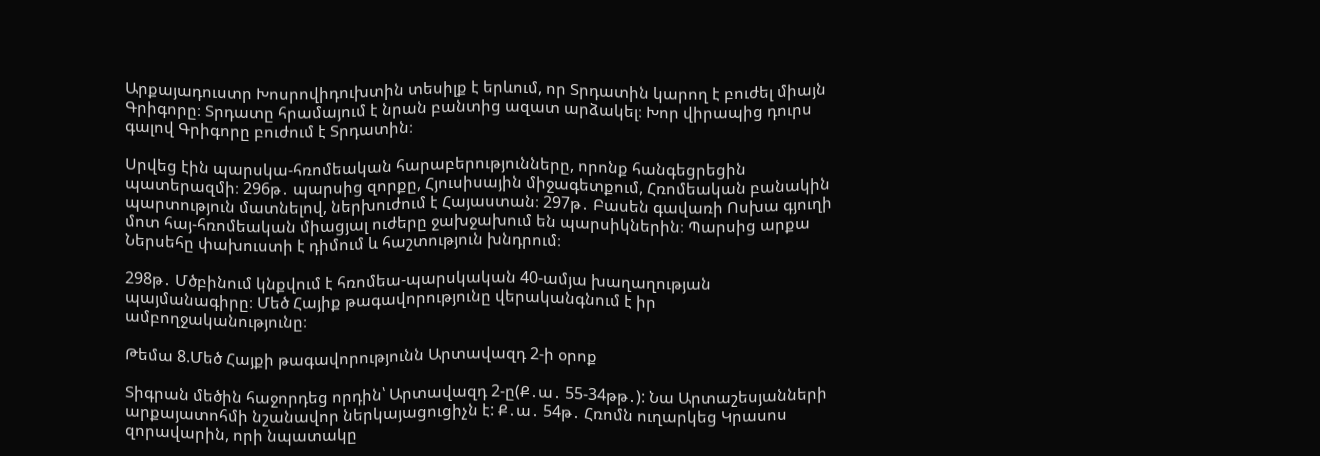Արքայադուստր Խոսրովիդուխտին տեսիլք է երևում, որ Տրդատին կարող է բուժել միայն Գրիգորը։ Տրդատը հրամայում է նրան բանտից ազատ արձակել։ Խոր վիրապից դուրս գալով Գրիգորը բուժում է Տրդատին։

Սրվեց էին պարսկա-հռոմեական հարաբերությունները, որոնք հանգեցրեցին պատերազմի։ 296թ․ պարսից զորքը, Հյուսիսային միջագետքում, Հռոմեական բանակին պարտություն մատնելով, ներխուժում է Հայաստան։ 297թ․ Բասեն գավառի Ոսխա գյուղի մոտ հայ-հռոմեական միացյալ ուժերը ջախջախում են պարսիկներին։ Պարսից արքա Ներսեհը փախուստի է դիմում և հաշտություն խնդրում։

298թ․ Մծբինում կնքվում է հռոմեա-պարսկական 40-ամյա խաղաղության պայմանագիրը։ Մեծ Հայիք թագավորությունը վերականգնում է իր ամբողջականությունը։

Թեմա 8.Մեծ Հայքի թագավորությունն Արտավազդ 2-ի օրոք

Տիգրան մեծին հաջորդեց որդին՝ Արտավազդ 2-ը(Ք․ա․ 55-34թթ․): Նա Արտաշեսյանների արքայատոհմի նշանավոր ներկայացուցիչն է: Ք․ա․ 54թ․ Հռոմն ուղարկեց Կրասոս զորավարին, որի նպատակը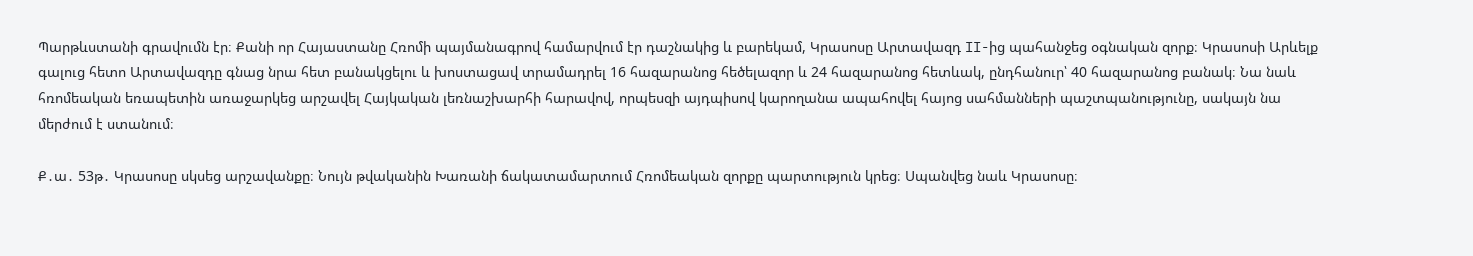Պարթևստանի գրավումն էր։ Քանի որ Հայաստանը Հռոմի պայմանագրով համարվում էր դաշնակից և բարեկամ, Կրասոսը Արտավազդ II-ից պահանջեց օգնական զորք։ Կրասոսի Արևելք գալուց հետո Արտավազդը գնաց նրա հետ բանակցելու և խոստացավ տրամադրել 16 հազարանոց հեծելազոր և 24 հազարանոց հետևակ, ընդհանուր՝ 40 հազարանոց բանակ։ Նա նաև հռոմեական եռապետին առաջարկեց արշավել Հայկական լեռնաշխարհի հարավով, որպեսզի այդպիսով կարողանա ապահովել հայոց սահմանների պաշտպանությունը, սակայն նա մերժում է ստանում։

Ք․ա․ 53թ․ Կրասոսը սկսեց արշավանքը։ Նույն թվականին Խառանի ճակատամարտում Հռոմեական զորքը պարտություն կրեց։ Սպանվեց նաև Կրասոսը։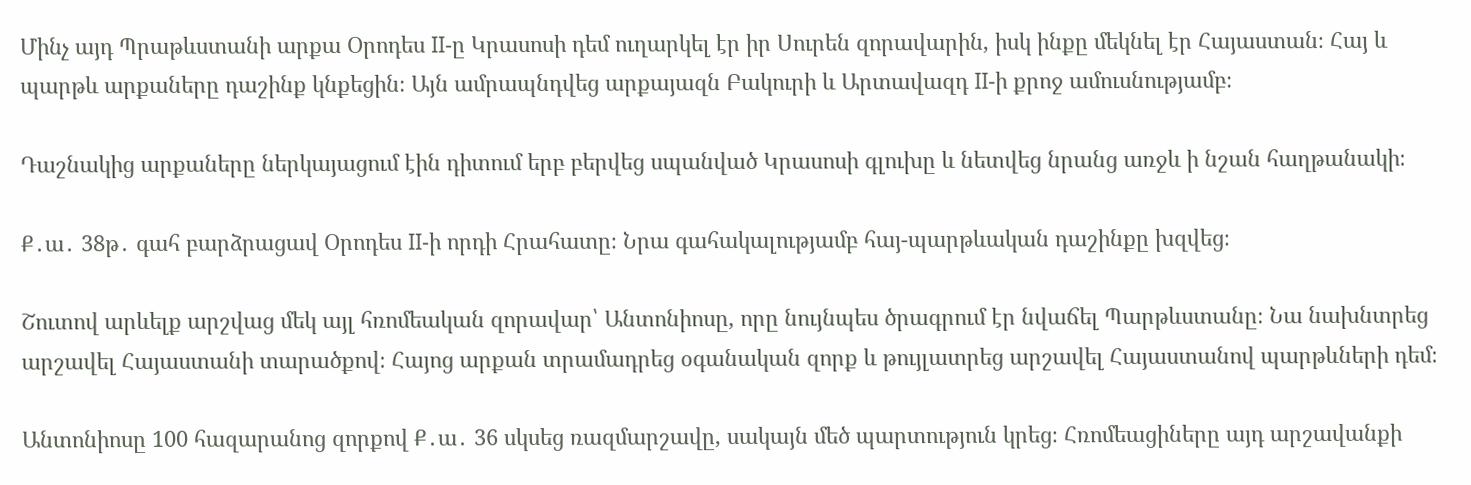Մինչ այդ Պրաթևստանի արքա Օրոդես II-ը Կրասոսի դեմ ուղարկել էր իր Սուրեն զորավարին, իսկ ինքը մեկնել էր Հայաստան։ Հայ և պարթև արքաները դաշինք կնքեցին։ Այն ամրապնդվեց արքայազն Բակուրի և Արտավազդ II-ի քրոջ ամուսնությամբ։

Դաշնակից արքաները ներկայացում էին դիտում երբ բերվեց սպանված Կրասոսի գլուխը և նետվեց նրանց առջև ի նշան հաղթանակի։

Ք․ա․ 38թ․ գահ բարձրացավ Օրոդես II-ի որդի Հրահատը։ Նրա գահակալությամբ հայ-պարթևական դաշինքը խզվեց։

Շուտով արևելք արշվաց մեկ այլ հռոմեական զորավար՝ Անտոնիոսը, որը նույնպես ծրագրում էր նվաճել Պարթևստանը։ Նա նախնտրեց արշավել Հայաստանի տարածքով։ Հայոց արքան տրամադրեց օգանական զորք և թույլատրեց արշավել Հայաստանով պարթևների դեմ։

Անտոնիոսը 100 հազարանոց զորքով Ք․ա․ 36 սկսեց ռազմարշավը, սակայն մեծ պարտություն կրեց։ Հռոմեացիները այդ արշավանքի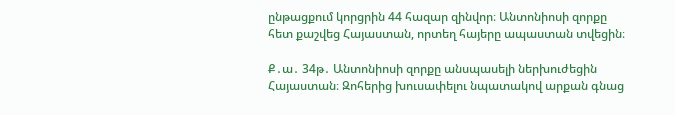ընթացքում կորցրին 44 հազար զինվոր։ Անտոնիոսի զորքը հետ քաշվեց Հայաստան, որտեղ հայերը ապաստան տվեցին։

Ք․ա․ 34թ․ Անտոնիոսի զորքը անսպասելի ներխուժեցին Հայաստան։ Զոհերից խուսափելու նպատակով արքան գնաց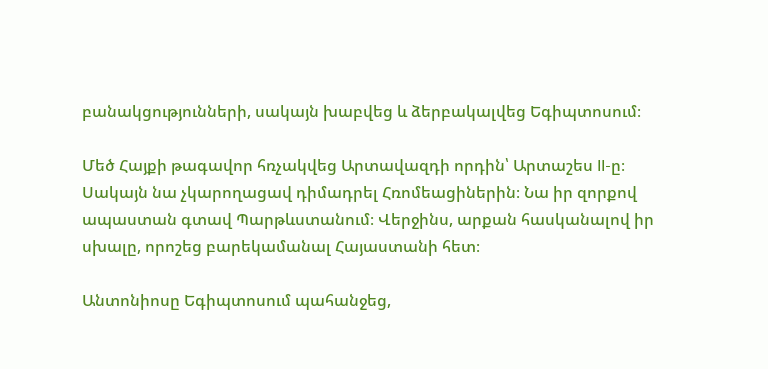բանակցությունների, սակայն խաբվեց և ձերբակալվեց Եգիպտոսում։

Մեծ Հայքի թագավոր հռչակվեց Արտավազդի որդին՝ Արտաշես II-ը։ Սակայն նա չկարողացավ դիմադրել Հռոմեացիներին։ Նա իր զորքով ապաստան գտավ Պարթևստանում։ Վերջինս, արքան հասկանալով իր սխալը, որոշեց բարեկամանալ Հայաստանի հետ։

Անտոնիոսը Եգիպտոսում պահանջեց,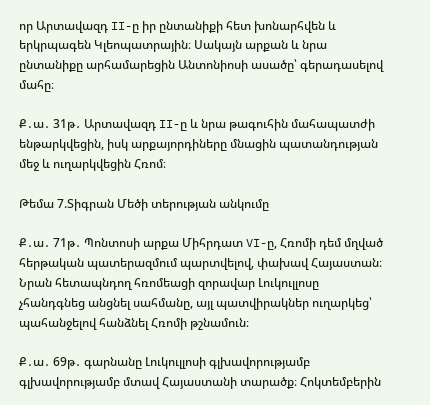որ Արտավազդ II-ը իր ընտանիքի հետ խոնարհվեն և երկրպագեն Կլեոպատրային։ Սակայն արքան և նրա ընտանիքը արհամարեցին Անտոնիոսի ասածը՝ գերադասելով մահը։

Ք․ա․ 31թ․ Արտավազդ II-ը և նրա թագուհին մահապատժի ենթարկվեցին, իսկ արքայորդիները մնացին պատանդության մեջ և ուղարկվեցին Հռոմ։

Թեմա 7.Տիգրան Մեծի տերության անկումը

Ք․ա․ 71թ․ Պոնտոսի արքա Միհրդատ VI-ը, Հռոմի դեմ մղված հերթական պատերազմում պարտվելով, փախավ Հայաստան։ Նրան հետապնդող հռոմեացի զորավար Լուկուլլոսը չհանդգնեց անցնել սահմանը, այլ պատվիրակներ ուղարկեց՝ պահանջելով հանձնել Հռոմի թշնամուն։

Ք․ա․ 69թ․ գարնանը Լուկուլլոսի գլխավորությամբ գլխավորությամբ մտավ Հայաստանի տարածք։ Հոկտեմբերին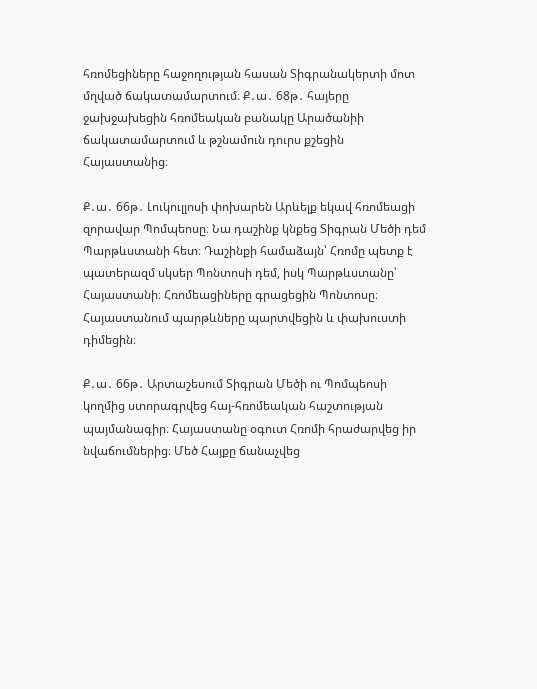հռոմեցիները հաջողության հասան Տիգրանակերտի մոտ մղված ճակատամարտում։ Ք․ա․ 68թ․ հայերը ջախջախեցին հռոմեական բանակը Արածանիի ճակատամարտում և թշնամուն դուրս քշեցին Հայաստանից։

Ք․ա․ 66թ․ Լուկուլլոսի փոխարեն Արևելք եկավ հռոմեացի զորավար Պոմպեոսը։ Նա դաշինք կնքեց Տիգրան Մեծի դեմ Պարթևստանի հետ։ Դաշինքի համաձայն՝ Հռոմը պետք է պատերազմ սկսեր Պոնտոսի դեմ, իսկ Պարթևստանը՝ Հայաստանի։ Հռոմեացիները գրացեցին Պոնտոսը։ Հայաստանում պարթևները պարտվեցին և փախուստի դիմեցին։

Ք․ա․ 66թ․ Արտաշեսում Տիգրան Մեծի ու Պոմպեոսի կողմից ստորագրվեց հայ-հռոմեական հաշտության պայմանագիր։ Հայաստանը օգուտ Հռոմի հրաժարվեց իր նվաճումներից։ Մեծ Հայքը ճանաչվեց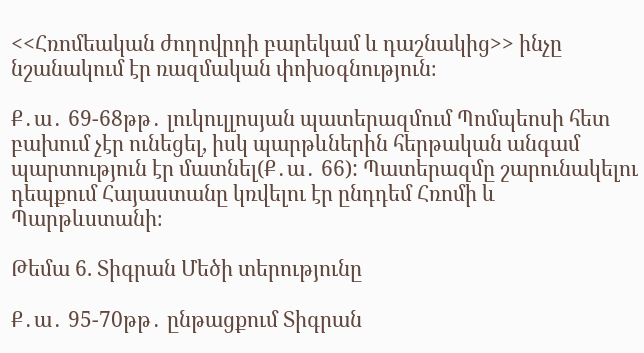<<Հռոմեական ժողովրդի բարեկամ և դաշնակից>> ինչը նշանակում էր ռազմական փոխօգնություն։

Ք․ա․ 69-68թթ․ լուկուլլոսյան պատերազմում Պոմպեոսի հետ բախում չէր ունեցել, իսկ պարթևներին հերթական անգամ պարտություն էր մատնել(Ք․ա․ 66): Պատերազմը շարունակելու դեպքում Հայաստանը կռվելու էր ընդդեմ Հռոմի և Պարթևստանի։

Թեմա 6. Տիգրան Մեծի տերությունը

Ք․ա․ 95-70թթ․ ընթացքում Տիգրան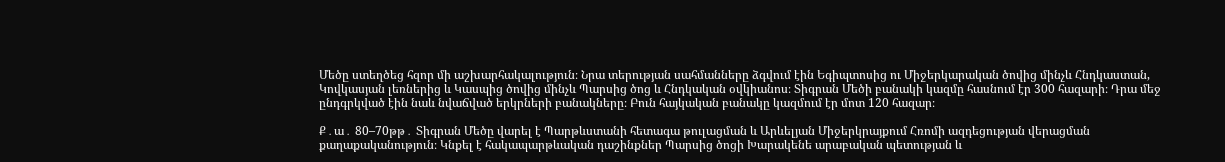Մեծը ստեղծեց հզոր մի աշխարհակալություն։ Նրա տերության սահմանները ձգվում էին Եգիպտոսից ու Միջերկարական ծովից մինչև Հնդկաստան, Կովկասյան լեռներից և Կասպից ծովից մինչև Պարսից ծոց և Հնդկական օվկիանոս։ Տիգրան Մեծի բանակի կազմը հասնում էր 300 հազարի։ Դրա մեջ ընդգրկված էին նաև նվաճված երկրների բանակները։ Բուն հայկական բանակը կազմում էր մոտ 120 հազար։

Ք․ա․ 80–70թթ․ Տիգրան Մեծը վարել է Պարթևստանի հետագա թուլացման և Արևելյան Միջերկրայքում Հռոմի ազդեցության վերացման քաղաքականություն։ Կնքել է հակապարթևական դաշինքներ Պարսից ծոցի Խարակենե արաբական պետության և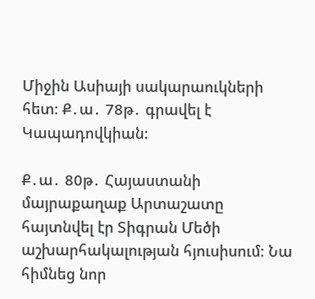Միջին Ասիայի սակարաուկների հետ։ Ք․ա․ 78թ․ գրավել է Կապադովկիան:

Ք․ա․ 80թ․ Հայաստանի մայրաքաղաք Արտաշատը հայտնվել էր Տիգրան Մեծի աշխարհակալության հյուսիսում։ Նա հիմնեց նոր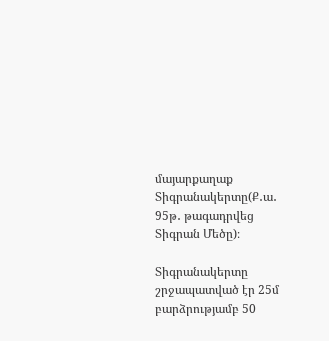մայարքաղաք Տիգրանակերտը(Ք․ա․ 95թ․ թագադրվեց Տիգրան Մեծը)։

Տիգրանակերտը շրջապատված էր 25մ բարձրությամբ 50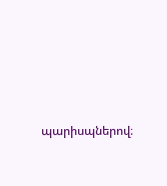պարիսպներով։